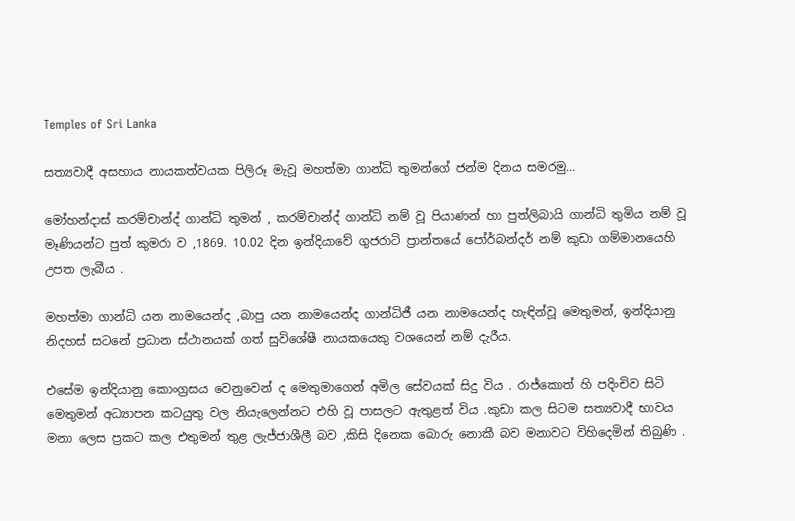Temples of Sri Lanka

සත්‍යවාදී අසහාය නායකත්වයක පිලිරූ මැවූ මහත්මා ගාන්ධි තුමන්ගේ ජන්ම දිනය සමරමු…

මෝහන්දාස් කරම්චාන්ද් ගාන්ධි තුමන් , කරම්චාන්ද් ගාන්ධි නම් වූ පියාණන් හා පුත්ලිබායි ගාන්ධි තුමිය නම් වූ මෑණියන්ට පුත් කුමරා ව ,1869. 10.02 දින ඉන්දියාවේ ගුජරාටි ප්‍රාන්තයේ පෝර්බන්දර් නම් කුඩා ගම්මානයෙහි උපත ලැබීය .

මහත්මා ගාන්ධි යන නාමයෙන්ද ,බාපු යන නාමයෙන්ද ගාන්ධිජී යන නාමයෙන්ද හැඳින්වූ මෙතුමන්, ඉන්දියානු නිදහස් සටනේ ප්‍රධාන ස්ථානයක් ගත් සුවිශේෂී නායකයෙකු වශයෙන් නම් දැරීය.

එසේම ඉන්දියානු කොංග්‍රසය වෙනුවෙන් ද මෙතුමාගෙන් අමිල සේවයක් සිදු විය . රාජ්කොත් හි පදිංචිව සිටි මෙතුමන් අධ්‍යාපන කටයුතු වල නියැලෙන්නට එහි වූ පාසලට ඇතුළත් විය .කුඩා කල සිටම සත්‍යවාදී භාවය මනා ලෙස ප්‍රකට කල එතුමන් තුළ ලැජ්ජාශීලී බව ,කිසි දිනෙක බොරු නොකී බව මනාවට විහිදෙමින් තිබුණි .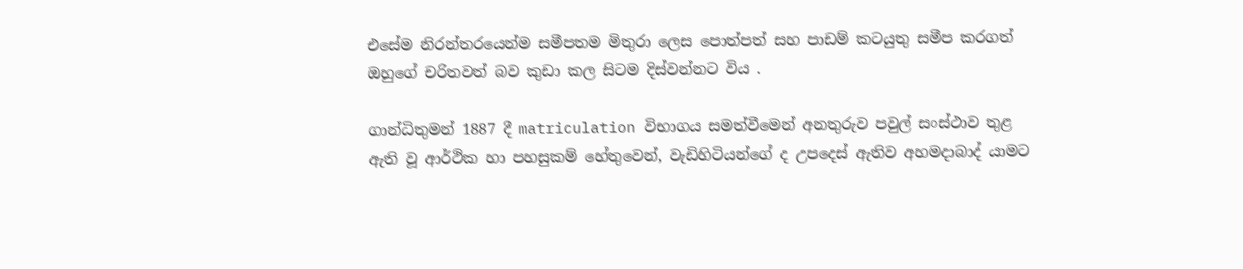එසේම නිරන්තරයෙන්ම සමීපතම මිතුරා ලෙස පොත්පත් සහ පාඩම් කටයුතු සමීප කරගත් ඔහුගේ චරිතවත් බව කුඩා කල සිටම දිස්වන්නට විය .

ගාන්ධිතුමන් 1887 දී matriculation විභාගය සමත්වීමෙන් අනතුරුව පවුල් සංස්ථාව තුළ ඇති වූ ආර්ථික හා පහසුකම් හේතුවෙන්, වැඩිහිටියන්ගේ ද උපදෙස් ඇතිව අහමදාබාද් යාමට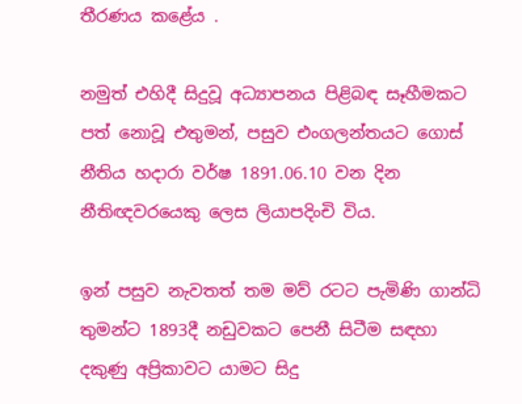තීරණය කළේය .

නමුත් එහිදී සිදුවූ අධ්‍යාපනය පිළිබඳ සෑහීමකට පත් නොවූ එතුමන්, පසුව එංගලන්තයට ගොස් නීතිය හදාරා වර්ෂ 1891.06.10 වන දින නීතිඥවරයෙකු ලෙස ලියාපදිංචි විය.

ඉන් පසුව නැවතත් තම මව් රටට පැමිණි ගාන්ධි තුමන්ට 1893දී නඩුවකට පෙනී සිටීම සඳහා දකුණු අප්‍රිකාවට යාමට සිදු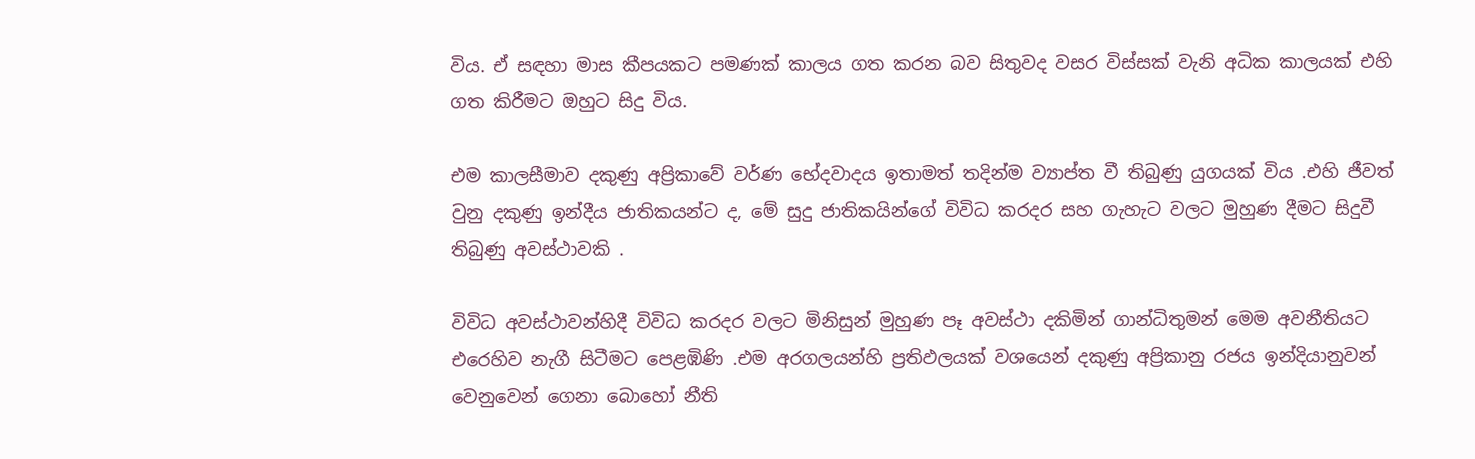විය. ඒ සඳහා මාස කීපයකට පමණක් කාලය ගත කරන බව සිතුවද වසර විස්සක් වැනි අධික කාලයක් එහි ගත කිරීමට ඔහුට සිදු විය.

එම කාලසීමාව දකුණු අප්‍රිකාවේ වර්ණ භේදවාදය ඉතාමත් තදින්ම ව්‍යාප්ත වී තිබුණු යුගයක් විය .එහි ජීවත් වුනු දකුණු ඉන්දීය ජාතිකයන්ට ද, මේ සුදු ජාතිකයින්ගේ විවිධ කරදර සහ ගැහැට වලට මුහුණ දීමට සිදුවී තිබුණු අවස්ථාවකි .

විවිධ අවස්ථාවන්හිදී විවිධ කරදර වලට මිනිසුන් මුහුණ පෑ අවස්ථා දකිමින් ගාන්ධිතුමන් මෙම අවනීතියට එරෙහිව නැගී සිටීමට පෙළඹිණි .එම අරගලයන්හි ප්‍රතිඵලයක් වශයෙන් දකුණු අප්‍රිකානු රජය ඉන්දියානුවන් වෙනුවෙන් ගෙනා බොහෝ නීති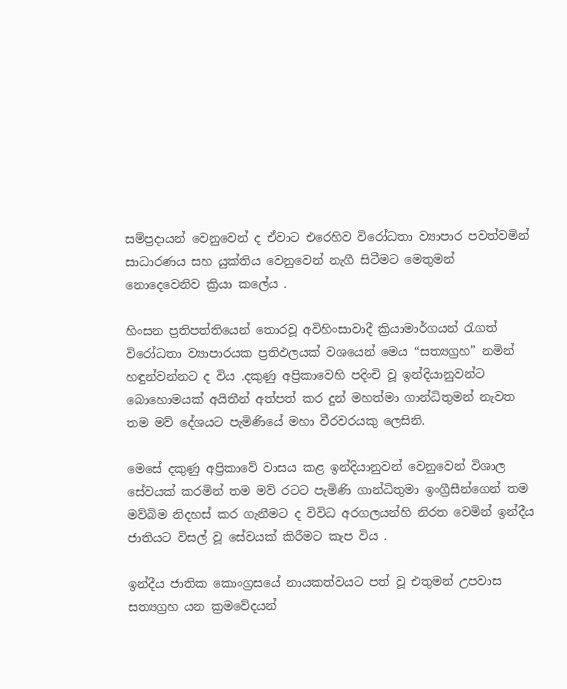සම්ප්‍රදායන් වෙනුවෙන් ද ඒවාට එරෙහිව විරෝධතා ව්‍යාපාර පවත්වමින් සාධාරණය සහ යුක්තිය වෙනුවෙන් නැගී සිටීමට මෙතුමන් නොදෙවෙනිව ක්‍රියා කලේය .

හිංසන ප්‍රතිපත්තියෙන් තොරවූ අවිහිංසාවාදී ක්‍රියාමාර්ගයන් රැගත් විරෝධතා ව්‍යාපාරයක ප්‍රතිඵලයක් වශයෙන් මෙය “සත්‍යග්‍රහ” නමින් හඳුන්වන්නට ද විය .දකුණු අප්‍රිකාවෙහි පදිංචි වූ ඉන්දියානුවන්ට බොහොමයක් අයිතීන් අත්පත් කර දුන් මහත්මා ගාන්ධිතුමන් නැවත තම මව් දේශයට පැමිණියේ මහා වීරවරයකු ලෙසිනි.

මෙසේ දකුණු අප්‍රිකාවේ වාසය කළ ඉන්දියානුවන් වෙනුවෙන් විශාල සේවයක් කරමින් තම මව් රටට පැමිණි ගාන්ධිතුමා ඉංග්‍රීසීන්ගෙන් තම මව්බිම නිදහස් කර ගැනීමට ද විවිධ අරගලයන්හි නිරත වෙමින් ඉන්දීය ජාතියට විසල් වූ සේවයක් කිරීමට කැප විය .

ඉන්දීය ජාතික කොංග්‍රසයේ නායකත්වයට පත් වූ එතුමන් උපවාස සත්‍යග්‍රහ යන ක්‍රමවේදයන්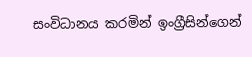සංවිධානය කරමින් ඉංග්‍රීසින්ගෙන්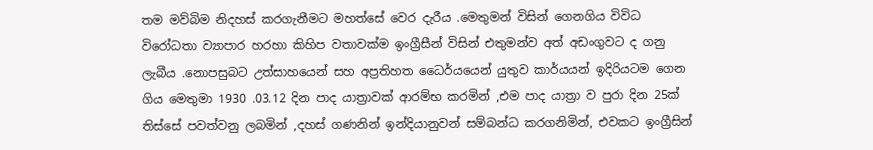තම මව්බිම නිදහස් කරගැනීමට මහත්සේ වෙර දැරීය .මෙතුමන් විසින් ගෙනගිය විවිධ විරෝධතා ව්‍යාපාර හරහා කිහිප වතාවක්ම ඉංග්‍රීසීන් විසින් එතුමන්ව අත් අඩංගුවට ද ගනු ලැබීය .නොපසුබට උත්සාහයෙන් සහ අප්‍රතිහත ධෛර්යයෙන් යුතුව කාර්යයන් ඉදිරියටම ගෙන ගිය මෙතුමා 1930 .03.12 දින පාද යාත්‍රාවක් ආරම්භ කරමින් ,එම පාද යාත්‍රා ව පුරා දින 25ක් තිස්සේ පවත්වනු ලබමින් ,දහස් ගණනින් ඉන්දියානුවන් සම්බන්ධ කරගනිමින්, එවකට ඉංග්‍රීසින්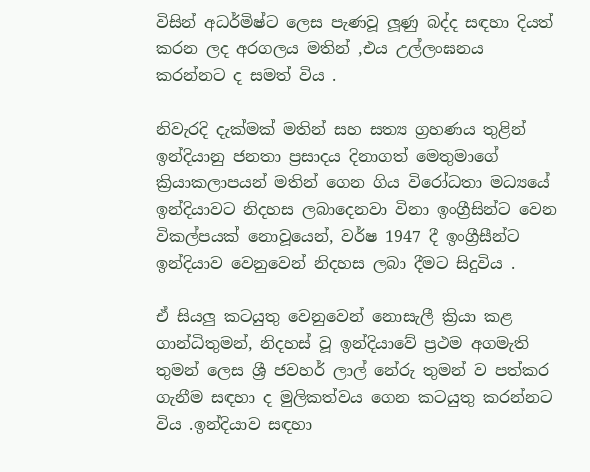විසින් අධර්මිෂ්ට ලෙස පැණවූ ලූණු බද්ද සඳහා දියත් කරන ලද අරගලය මතින් ,එය උල්ලංඝනය කරන්නට ද සමත් විය .

නිවැරදි දැක්මක් මතින් සහ සත්‍ය ග්‍රහණය තුළින් ඉන්දියානු ජනතා ප්‍රසාදය දිනාගත් මෙතුමාගේ ක්‍රියාකලාපයන් මතින් ගෙන ගිය විරෝධතා මධ්‍යයේ ඉන්දියාවට නිදහස ලබාදෙනවා විනා ඉංග්‍රීසින්ට වෙන විකල්පයක් නොවූයෙන්, වර්ෂ 1947 දී ඉංග්‍රීසීන්ට ඉන්දියාව වෙනුවෙන් නිදහස ලබා දීමට සිදුවිය .

ඒ සියලු කටයුතු වෙනුවෙන් නොසැලී ක්‍රියා කළ ගාන්ධිතුමන්, නිදහස් වූ ඉන්දියාවේ ප්‍රථම අගමැති තුමන් ලෙස ශ්‍රී ජවහර් ලාල් නේරු තුමන් ව පත්කර ගැනීම සඳහා ද මුලිකත්වය ගෙන කටයුතු කරන්නට විය .ඉන්දියාව සඳහා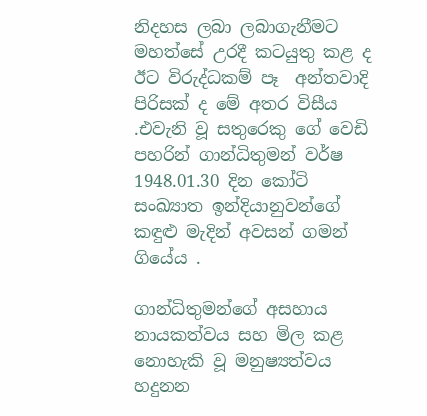නිදහස ලබා ලබාගැනීමට මහත්සේ උරදී කටයුතු කළ ද ඊට විරුද්ධකම් පෑ  අන්තවාදි පිරිසක් ද මේ අතර විසීය .එවැනි වූ සතුරෙකු ගේ වෙඩි පහරින් ගාන්ධිතුමන් වර්ෂ 1948.01.30 දින කෝටි සංඛ්‍යාත ඉන්දියානුවන්ගේ කඳුළු මැදින් අවසන් ගමන් ගියේය .

ගාන්ධිතුමන්ගේ අසහාය නායකත්වය සහ මිල කළ නොහැකි වූ මනුෂ්‍යත්වය හදුනන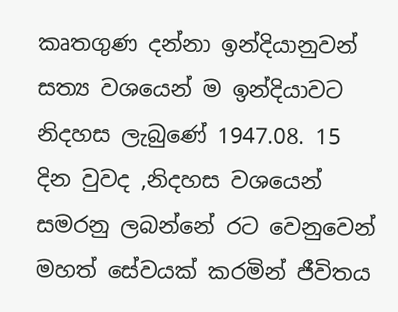කෘතගුණ දන්නා ඉන්දියානුවන් සත්‍ය වශයෙන් ම ඉන්දියාවට නිදහස ලැබුණේ 1947.08. 15 දින වුවද ,නිදහස වශයෙන් සමරනු ලබන්නේ රට වෙනුවෙන් මහත් සේවයක් කරමින් ජීවිතය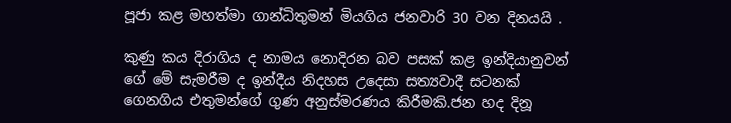පූජා කළ මහත්මා ගාන්ධිතුමන් මියගිය ජනවාරි 30 වන දිනයයි .

කුණු කය දිරාගිය ද නාමය නොදිරන බව පසක් කළ ඉන්දියානුවන් ගේ මේ සැමරීම ද ඉන්දීය නිදහස උදෙසා සත්‍යවාදී සටනක් ගෙනගිය එතුමන්ගේ ගුණ අනුස්මරණය කිරීමකි.ජන හද දිනූ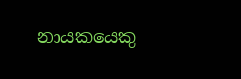නායකයෙකු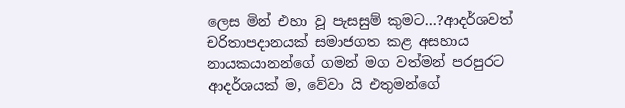ලෙස මින් එහා වූ පැසසුම් කුමට…?ආදර්ශවත් චරිතාපදානයක් සමාජගත කළ අසහාය නායකයානන්ගේ ගමන් මග වත්මන් පරපුරට ආදර්ශයක් ම, වේවා යි එතුමන්ගේ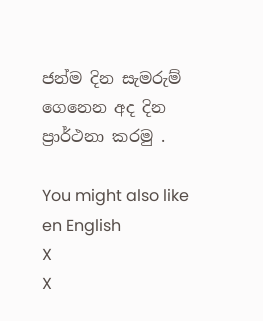ජන්ම දින සැමරුම් ගෙනෙන අද දින ප්‍රාර්ථනා කරමු .

You might also like
en English
X
X